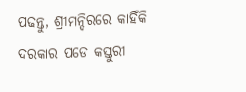ପଢନ୍ତୁ, ଶ୍ରୀମନ୍ଦିରରେ କାହିଁକି ଦରକାର ପଡେ କସ୍ତୁରୀ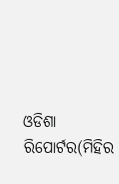ଓଡିଶା ରିପୋର୍ଟର(ମିହିର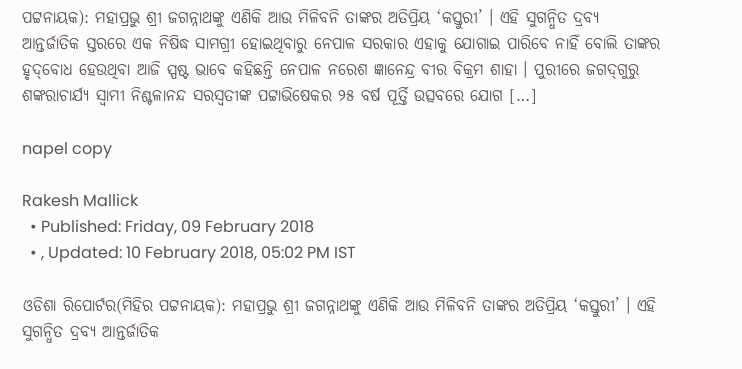ପଟ୍ଟନାୟକ): ମହାପ୍ରଭୁ ଶ୍ରୀ ଜଗନ୍ନାଥଙ୍କୁ ଏଣିକି ଆଉ ମିଳିବନି ତାଙ୍କର ଅତିପ୍ରିୟ ‘କସ୍ତୁରୀ’ । ଏହି ସୁଗନ୍ଧିତ ଦ୍ରବ୍ୟ ଆନ୍ତର୍ଜାତିକ ସ୍ତରରେ ଏକ ନିଷିଦ୍ଧ ସାମଗ୍ରୀ ହୋଇଥିବାରୁ ନେପାଳ ସରକାର ଏହାକୁ ଯୋଗାଇ ପାରିବେ ନାହିଁ ବୋଲି ତାଙ୍କର ହୃଦ୍‌ବୋଧ ହେଉଥିବା ଆଜି ସ୍ପଷ୍ଟ ଭାବେ କହିଛନ୍ତି ନେପାଳ ନରେଶ ଜ୍ଞାନେନ୍ଦ୍ର ବୀର ବିକ୍ରମ ଶାହା । ପୁରୀରେ ଜଗଦ୍‌ଗୁରୁ ଶଙ୍କରାଚାର୍ଯ୍ୟ ସ୍ୱାମୀ ନିଶ୍ଚଳାନନ୍ଦ ସରସ୍ୱତୀଙ୍କ ପଟ୍ଟାଭିଷେକର ୨୫ ବର୍ଷ ପୂର୍ତ୍ତି ଉତ୍ସବରେ ଯୋଗ […]

napel copy

Rakesh Mallick
  • Published: Friday, 09 February 2018
  • , Updated: 10 February 2018, 05:02 PM IST

ଓଡିଶା ରିପୋର୍ଟର(ମିହିର ପଟ୍ଟନାୟକ): ମହାପ୍ରଭୁ ଶ୍ରୀ ଜଗନ୍ନାଥଙ୍କୁ ଏଣିକି ଆଉ ମିଳିବନି ତାଙ୍କର ଅତିପ୍ରିୟ ‘କସ୍ତୁରୀ’ । ଏହି ସୁଗନ୍ଧିତ ଦ୍ରବ୍ୟ ଆନ୍ତର୍ଜାତିକ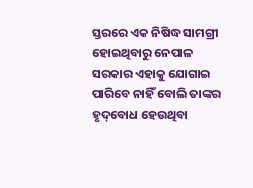ସ୍ତରରେ ଏକ ନିଷିଦ୍ଧ ସାମଗ୍ରୀ ହୋଇଥିବାରୁ ନେପାଳ ସରକାର ଏହାକୁ ଯୋଗାଇ ପାରିବେ ନାହିଁ ବୋଲି ତାଙ୍କର ହୃଦ୍‌ବୋଧ ହେଉଥିବା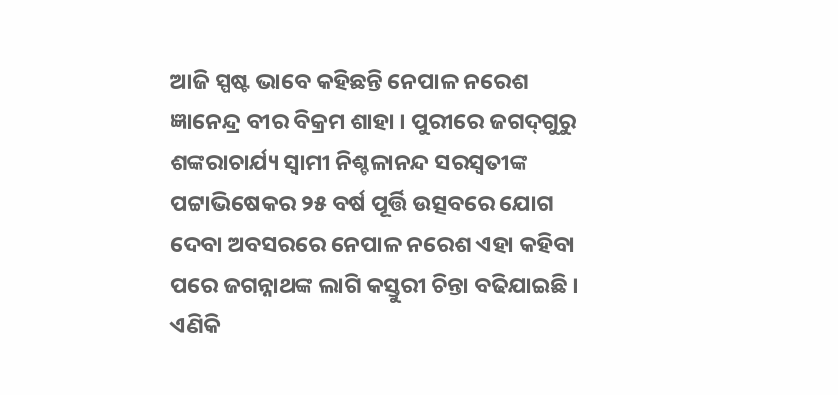ଆଜି ସ୍ପଷ୍ଟ ଭାବେ କହିଛନ୍ତି ନେପାଳ ନରେଶ ଜ୍ଞାନେନ୍ଦ୍ର ବୀର ବିକ୍ରମ ଶାହା । ପୁରୀରେ ଜଗଦ୍‌ଗୁରୁ ଶଙ୍କରାଚାର୍ଯ୍ୟ ସ୍ୱାମୀ ନିଶ୍ଚଳାନନ୍ଦ ସରସ୍ୱତୀଙ୍କ ପଟ୍ଟାଭିଷେକର ୨୫ ବର୍ଷ ପୂର୍ତ୍ତି ଉତ୍ସବରେ ଯୋଗ ଦେବା ଅବସରରେ ନେପାଳ ନରେଶ ଏହା କହିବା ପରେ ଜଗନ୍ନାଥଙ୍କ ଲାଗି କସ୍ତୁରୀ ଚିନ୍ତା ବଢିଯାଇଛି । ଏଣିକି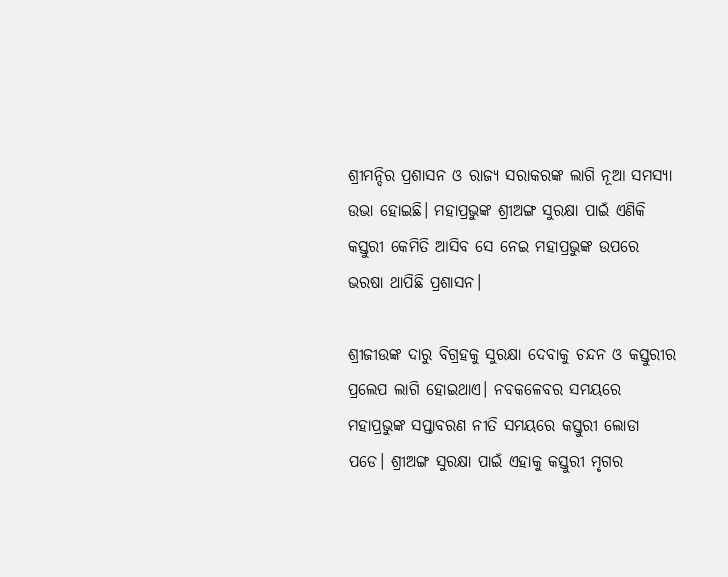ଶ୍ରୀମନ୍ଦିର ପ୍ରଶାସନ ଓ ରାଜ୍ୟ ସରାକରଙ୍କ ଲାଗି ନୂଆ ସମସ୍ୟା ଉଭା ହୋଇଛି। ମହାପ୍ରଭୁଙ୍କ ଶ୍ରୀଅଙ୍ଗ ସୁରକ୍ଷା ପାଇଁ ଏଣିକି କସ୍ତୁରୀ କେମିତି ଆସିବ ସେ ନେଇ ମହାପ୍ରଭୁଙ୍କ ଉପରେ ଭରଷା ଥାପିଛି ପ୍ରଶାସନ।

ଶ୍ରୀଜୀଉଙ୍କ ଦାରୁ ବିଗ୍ରହକୁ ସୁରକ୍ଷା ଦେବାକୁ ଚନ୍ଦନ ଓ କସ୍ତୁରୀର ପ୍ରଲେପ ଲାଗି ହୋଇଥାଏ। ନବକଳେବର ସମୟରେ ମହାପ୍ରଭୁଙ୍କ ସପ୍ତାବରଣ ନୀତି ସମୟରେ କସ୍ତୁରୀ ଲୋଡା ପଡେ। ଶ୍ରୀଅଙ୍ଗ ସୁରକ୍ଷା ପାଇଁ ଏହାକୁ କସ୍ତୁରୀ ମୃଗର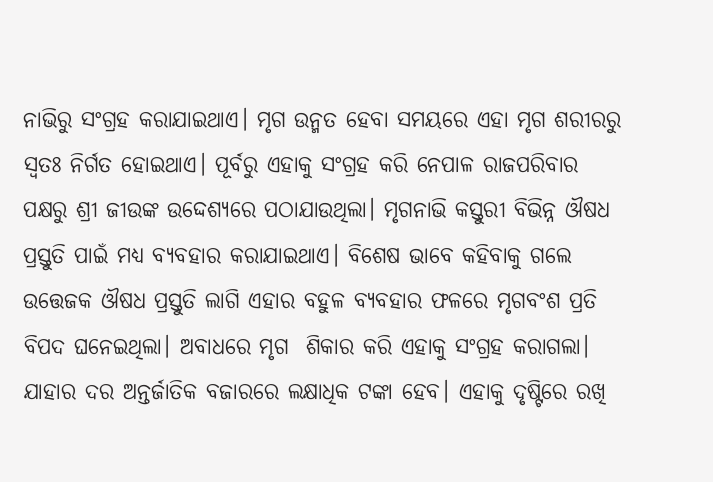ନାଭିରୁ ସଂଗ୍ରହ କରାଯାଇଥାଏ। ମୃଗ ଉନ୍ମତ ହେବା ସମୟରେ ଏହା ମୃଗ ଶରୀରରୁ ସ୍ୱତଃ ନିର୍ଗତ ହୋଇଥାଏ। ପୂର୍ବରୁ ଏହାକୁ ସଂଗ୍ରହ କରି ନେପାଳ ରାଜପରିବାର ପକ୍ଷରୁ ଶ୍ରୀ ଜୀଉଙ୍କ ଉଦ୍ଦେଶ୍ୟରେ ପଠାଯାଉଥିଲା। ମୃଗନାଭି କସ୍ତୁରୀ ବିଭିନ୍ନ ଔଷଧ ପ୍ରସ୍ତୁତି ପାଇଁ ମଧ୍ୟ ବ୍ୟବହାର କରାଯାଇଥାଏ। ବିଶେଷ ଭାବେ କହିବାକୁ ଗଲେ ଉତ୍ତେଜକ ଔଷଧ ପ୍ରସ୍ତୁତି ଲାଗି ଏହାର ବହୁଳ ବ୍ୟବହାର ଫଳରେ ମୃଗବଂଶ ପ୍ରତି ବିପଦ ଘନେଇଥିଲା। ଅବାଧରେ ମୃଗ  ଶିକାର କରି ଏହାକୁ ସଂଗ୍ରହ କରାଗଲା। ଯାହାର ଦର ଅନ୍ତର୍ଜାତିକ ବଜାରରେ ଲକ୍ଷାଧିକ ଟଙ୍କା ହେବ। ଏହାକୁ ଦୃଷ୍ଟିରେ ରଖି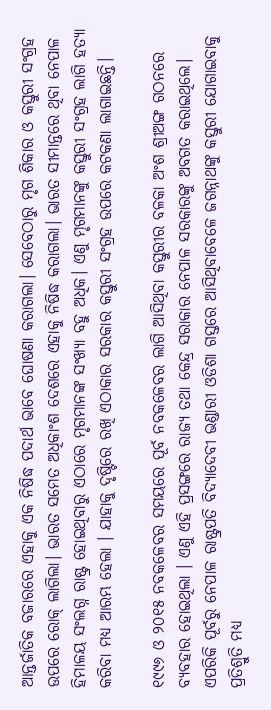ଆନ୍ତର୍ଜାତିକ ବଜାରରେ ଏହାକୁ ଏକ ନିଷିଦ୍ଧ ପଦାର୍ଥ ଭାବେ ଘୋଷଣା କରାଗଲା। ସେବେଠାରୁ ମୃଗ ଶିକାର ଓ କସ୍ତୁରୀ ସଂଗ୍ରହ ଉପରେ ରୋକ୍‌ ଲାଗିଲା। ଭାରତ ସମେତ ଅଧିକାଂଶ ଦେଶରେ ଏହାକୁ ନିଷିଦ୍ଧ କରାଗଲା। ଭାରତ ସୀମାନ୍ତରେ ଥିବା ନେପାଳ ହିମାଳୟ ସଂଲଗ୍ନ ରାଷ୍ଟ୍ର ହୋଇଥିବାରୁ ଏଠାରେ ମୃଗମାନଙ୍କ ସଂଖ୍ୟା ବହୁ ଅଧିକ। ଏଣୁ ମୃଗମାନଙ୍କୁ କସ୍ତୁରୀ ସଂଗ୍ରହ ଲାଗି ହତ୍ୟା କରିବା ମଧ୍ୟ ଆରମ୍ଭ ହେଲା । ଯାହାକୁ ଦୃଷ୍ଟିରେ ରଖି ଏଠାକାର ସରକାର କସ୍ତୁରୀ ସଂଗ୍ରହ ଉପରେ କଟକଣା ଲାଗାଇଛନ୍ତି।

୧୯୯୬ ଓ ୨୦୧୫ ନବକଳେବର ସମୟରେ ପୂର୍ବ ନବକଳେବର ଲାଗି ଆସିଥିବା କସ୍ତୁରୀର ବଳକା ଅଂଶ ଶ୍ରୀଅଙ୍ଗ ଗଠନରେ ବ୍ୟବହାର ହୋଇଥିଲା । ଏଣୁ ଏହି ପ୍ରସଙ୍ଗରେ ରାଜ୍ୟ ତଥା କେନ୍ଦ୍ର ସରାକାର ନେପାଳ ସରକାରଙ୍କୁ ଅବଗତ କରାଇଥିଲେ। ଏପରିକି ପୂର୍ବରୁ ନେପାଳ ରାଷ୍ଟ୍ରପତି ବିଦ୍ୟାଦେବୀ ଭଣ୍ଡାରୀ ଓଡିଶା ଗସ୍ତରେ ଆସିଥିବାବେଳେ ଜଗନ୍ନାଥଙ୍କୁ କସ୍ତୁରୀ ଯୋଗାଇବାକୁ ପ୍ରତିଶ୍ରୁତି ମଧ୍ୟ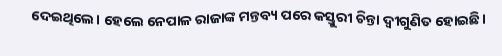ଦେଇଥିଲେ। ହେଲେ ନେପାଳ ରାଜାଙ୍କ ମନ୍ତବ୍ୟ ପରେ କସ୍ତୁରୀ ଚିନ୍ତା ଦ୍ୱୀଗୁଣିତ ହୋଇଛି।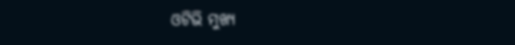ଓଟିଭି ମୁଖ୍ୟ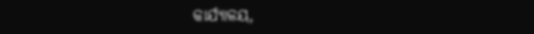କାର୍ଯ୍ୟାଳୟ,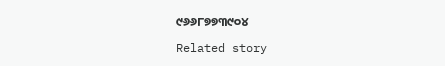୯୬୬୮୭୭୩୯୦୪

Related story